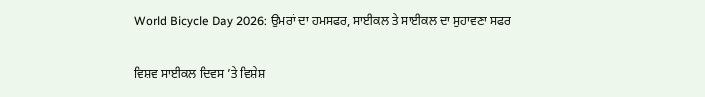World Bicycle Day 2026: ਉਮਰਾਂ ਦਾ ਹਮਸਫਰ, ਸਾਈਕਲ ਤੇ ਸਾਈਕਲ ਦਾ ਸੁਹਾਵਣਾ ਸਫਰ

ਵਿਸ਼ਵ ਸਾਈਕਲ ਦਿਵਸ ’ਤੇ ਵਿਸ਼ੇਸ਼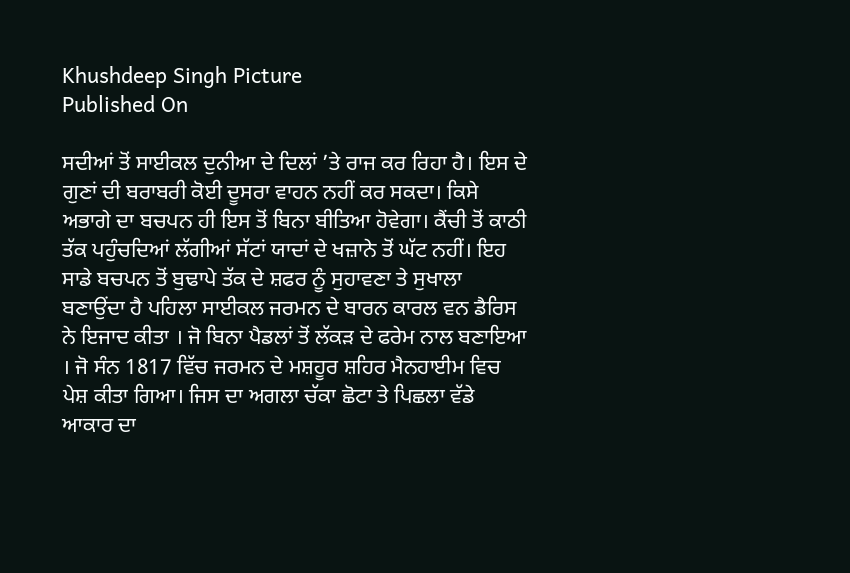Khushdeep Singh Picture
Published On

ਸਦੀਆਂ ਤੋਂ ਸਾਈਕਲ ਦੁਨੀਆ ਦੇ ਦਿਲਾਂ ’ਤੇ ਰਾਜ ਕਰ ਰਿਹਾ ਹੈ। ਇਸ ਦੇ ਗੁਣਾਂ ਦੀ ਬਰਾਬਰੀ ਕੋਈ ਦੂਸਰਾ ਵਾਹਨ ਨਹੀਂ ਕਰ ਸਕਦਾ। ਕਿਸੇ ਅਭਾਗੇ ਦਾ ਬਚਪਨ ਹੀ ਇਸ ਤੋਂ ਬਿਨਾ ਬੀਤਿਆ ਹੋਵੇਗਾ। ਕੈਂਚੀ ਤੋਂ ਕਾਠੀ ਤੱਕ ਪਹੁੰਚਦਿਆਂ ਲੱਗੀਆਂ ਸੱਟਾਂ ਯਾਦਾਂ ਦੇ ਖਜ਼ਾਨੇ ਤੋਂ ਘੱਟ ਨਹੀਂ। ਇਹ ਸਾਡੇ ਬਚਪਨ ਤੋਂ ਬੁਢਾਪੇ ਤੱਕ ਦੇ ਸ਼ਫਰ ਨੂੰ ਸੁਹਾਵਣਾ ਤੇ ਸੁਖਾਲਾ ਬਣਾਉਂਦਾ ਹੈ ਪਹਿਲਾ ਸਾਈਕਲ ਜਰਮਨ ਦੇ ਬਾਰਨ ਕਾਰਲ ਵਨ ਡੈਰਿਸ ਨੇ ਇਜਾਦ ਕੀਤਾ । ਜੋ ਬਿਨਾ ਪੈਡਲਾਂ ਤੋਂ ਲੱਕੜ ਦੇ ਫਰੇਮ ਨਾਲ ਬਣਾਇਆ । ਜੋ ਸੰਨ 1817 ਵਿੱਚ ਜਰਮਨ ਦੇ ਮਸ਼ਹੂਰ ਸ਼ਹਿਰ ਮੈਨਹਾਈਮ ਵਿਚ ਪੇਸ਼ ਕੀਤਾ ਗਿਆ। ਜਿਸ ਦਾ ਅਗਲਾ ਚੱਕਾ ਛੋਟਾ ਤੇ ਪਿਛਲਾ ਵੱਡੇ ਆਕਾਰ ਦਾ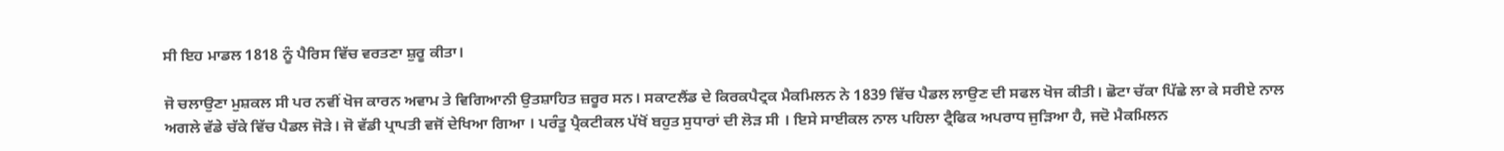ਸੀ ਇਹ ਮਾਡਲ 1818 ਨੂੰ ਪੈਰਿਸ ਵਿੱਚ ਵਰਤਣਾ ਸ਼ੁਰੂ ਕੀਤਾ।

ਜੋ ਚਲਾਉਣਾ ਮੁਸ਼ਕਲ ਸੀ ਪਰ ਨਵੀਂ ਖੋਜ ਕਾਰਨ ਅਵਾਮ ਤੇ ਵਿਗਿਆਨੀ ਉਤਸ਼ਾਹਿਤ ਜ਼ਰੂਰ ਸਨ। ਸਕਾਟਲੈਂਡ ਦੇ ਕਿਰਕਪੈਟ੍ਰਕ ਮੈਕਮਿਲਨ ਨੇ 1839 ਵਿੱਚ ਪੈਡਲ ਲਾਉਣ ਦੀ ਸਫਲ ਖੋਜ ਕੀਤੀ। ਛੋਟਾ ਚੱਕਾ ਪਿੱਛੇ ਲਾ ਕੇ ਸਰੀਏ ਨਾਲ ਅਗਲੇ ਵੱਡੇ ਚੱਕੇ ਵਿੱਚ ਪੈਡਲ ਜੋੜੇ। ਜੋ ਵੱਡੀ ਪ੍ਰਾਪਤੀ ਵਜੋਂ ਦੇਖਿਆ ਗਿਆ । ਪਰੰਤੂ ਪ੍ਰੈਕਟੀਕਲ ਪੱਖੋਂ ਬਹੁਤ ਸੁਧਾਰਾਂ ਦੀ ਲੋੜ ਸੀ । ਇਸੇ ਸਾਈਕਲ ਨਾਲ ਪਹਿਲਾ ਟ੍ਰੈਫਿਕ ਅਪਰਾਧ ਜੁੜਿਆ ਹੈ, ਜਦੋ ਮੈਕਮਿਲਨ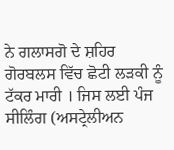ਨੇ ਗਲਾਸਗੋ ਦੇ ਸ਼ਹਿਰ ਗੋਰਬਲਸ ਵਿੱਚ ਛੋਟੀ ਲੜਕੀ ਨੂੰ ਟੱਕਰ ਮਾਰੀ । ਜਿਸ ਲਈ ਪੰਜ ਸੀਲਿੰਗ (ਅਸਟ੍ਰੇਲੀਅਨ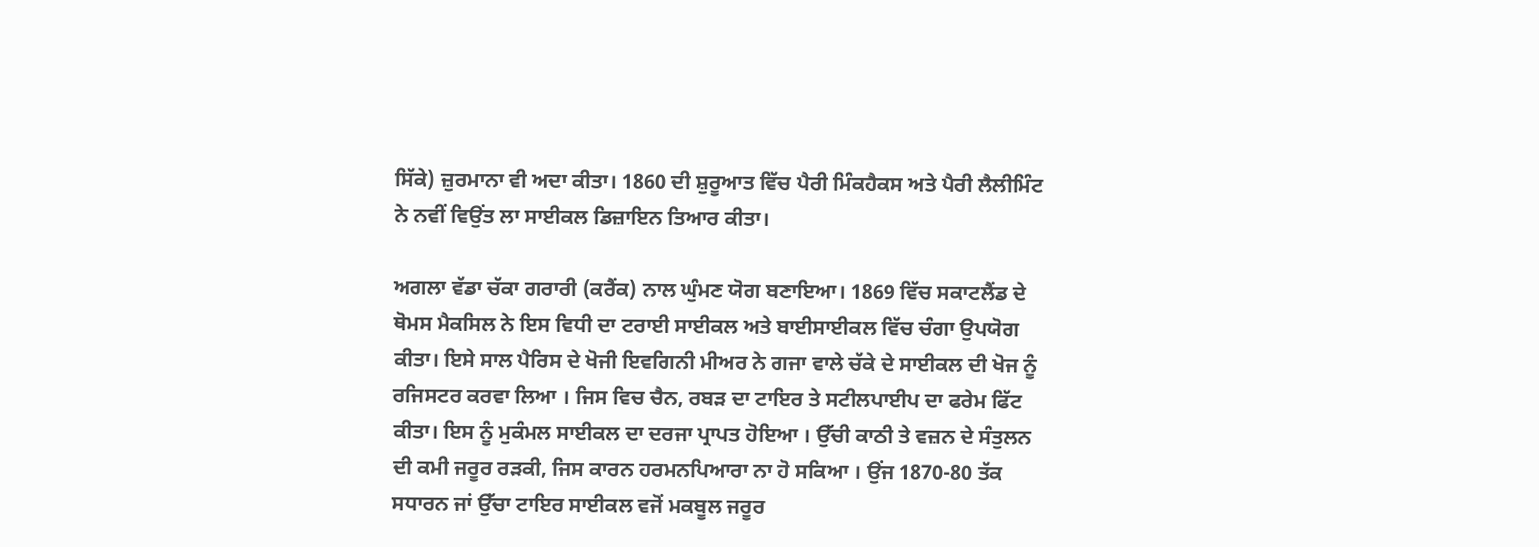ਸਿੱਕੇ) ਜ਼ੁਰਮਾਨਾ ਵੀ ਅਦਾ ਕੀਤਾ। 1860 ਦੀ ਸ਼ੁਰੂਆਤ ਵਿੱਚ ਪੈਰੀ ਮਿੰਕਹੈਕਸ ਅਤੇ ਪੈਰੀ ਲੈਲੀਮਿੰਟ ਨੇ ਨਵੀਂ ਵਿਉਂਤ ਲਾ ਸਾਈਕਲ ਡਿਜ਼ਾਇਨ ਤਿਆਰ ਕੀਤਾ।

ਅਗਲਾ ਵੱਡਾ ਚੱਕਾ ਗਰਾਰੀ (ਕਰੈਂਕ) ਨਾਲ ਘੁੰਮਣ ਯੋਗ ਬਣਾਇਆ। 1869 ਵਿੱਚ ਸਕਾਟਲੈਂਡ ਦੇ ਥੋਮਸ ਮੈਕਸਿਲ ਨੇ ਇਸ ਵਿਧੀ ਦਾ ਟਰਾਈ ਸਾਈਕਲ ਅਤੇ ਬਾਈਸਾਈਕਲ ਵਿੱਚ ਚੰਗਾ ਉਪਯੋਗ ਕੀਤਾ। ਇਸੇ ਸਾਲ ਪੈਰਿਸ ਦੇ ਖੋਜੀ ਇਵਗਿਨੀ ਮੀਅਰ ਨੇ ਗਜਾ ਵਾਲੇ ਚੱਕੇ ਦੇ ਸਾਈਕਲ ਦੀ ਖੋਜ ਨੂੰ ਰਜਿਸਟਰ ਕਰਵਾ ਲਿਆ । ਜਿਸ ਵਿਚ ਚੈਨ, ਰਬੜ ਦਾ ਟਾਇਰ ਤੇ ਸਟੀਲਪਾਈਪ ਦਾ ਫਰੇਮ ਫਿੱਟ ਕੀਤਾ। ਇਸ ਨੂੰ ਮੁਕੰਮਲ ਸਾਈਕਲ ਦਾ ਦਰਜਾ ਪ੍ਰਾਪਤ ਹੋਇਆ । ਉੱਚੀ ਕਾਠੀ ਤੇ ਵਜ਼ਨ ਦੇ ਸੰਤੁਲਨ ਦੀ ਕਮੀ ਜਰੂਰ ਰੜਕੀ, ਜਿਸ ਕਾਰਨ ਹਰਮਨਪਿਆਰਾ ਨਾ ਹੋ ਸਕਿਆ । ਉਂਜ 1870-80 ਤੱਕ ਸਧਾਰਨ ਜਾਂ ਉੱਚਾ ਟਾਇਰ ਸਾਈਕਲ ਵਜੋਂ ਮਕਬੂਲ ਜਰੂਰ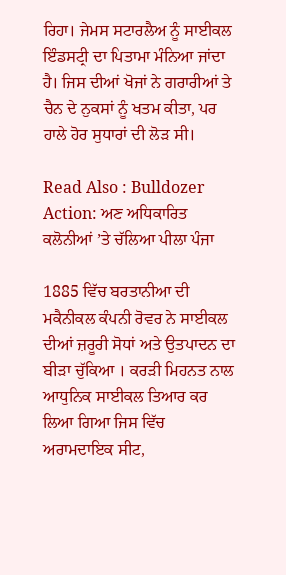ਰਿਹਾ। ਜੇਮਸ ਸਟਾਰਲੈਅ ਨੂੰ ਸਾਈਕਲ ਇੰਡਸਟ੍ਰੀ ਦਾ ਪਿਤਾਮਾ ਮੰਨਿਆ ਜਾਂਦਾ ਹੈ। ਜਿਸ ਦੀਆਂ ਖੋਜਾਂ ਨੇ ਗਰਾਰੀਆਂ ਤੇ ਚੈਨ ਦੇ ਨੁਕਸਾਂ ਨੂੰ ਖਤਮ ਕੀਤਾ, ਪਰ ਹਾਲੇ ਹੋਰ ਸੁਧਾਰਾਂ ਦੀ ਲੋੜ ਸੀ।

Read Also : Bulldozer Action: ਅਣ ਅਧਿਕਾਰਿਤ ਕਲੋਨੀਆਂ ’ਤੇ ਚੱਲਿਆ ਪੀਲਾ ਪੰਜਾ

1885 ਵਿੱਚ ਬਰਤਾਨੀਆ ਦੀ ਮਕੈਨੀਕਲ ਕੰਪਨੀ ਰੋਵਰ ਨੇ ਸਾਈਕਲ ਦੀਆਂ ਜ਼ਰੂਰੀ ਸੋਧਾਂ ਅਤੇ ਉਤਪਾਦਨ ਦਾ ਬੀੜਾ ਚੁੱਕਿਆ । ਕਰੜੀ ਮਿਹਨਤ ਨਾਲ ਆਧੁਨਿਕ ਸਾਈਕਲ ਤਿਆਰ ਕਰ ਲਿਆ ਗਿਆ ਜਿਸ ਵਿੱਚ ਅਰਾਮਦਾਇਕ ਸੀਟ,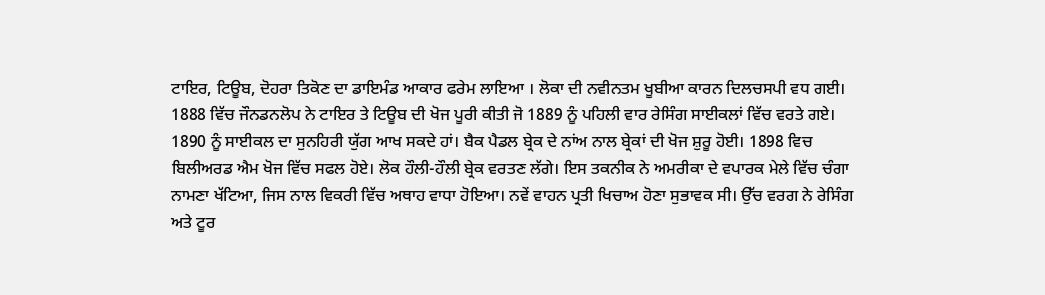ਟਾਇਰ, ਟਿਊਬ, ਦੋਹਰਾ ਤਿਕੋਣ ਦਾ ਡਾਇਮੰਡ ਆਕਾਰ ਫਰੇਮ ਲਾਇਆ । ਲੋਕਾ ਦੀ ਨਵੀਨਤਮ ਖੂਬੀਆ ਕਾਰਨ ਦਿਲਚਸਪੀ ਵਧ ਗਈ। 1888 ਵਿੱਚ ਜੌਨਡਨਲੋਪ ਨੇ ਟਾਇਰ ਤੇ ਟਿਊਬ ਦੀ ਖੋਜ ਪੂਰੀ ਕੀਤੀ ਜੋ 1889 ਨੂੰ ਪਹਿਲੀ ਵਾਰ ਰੇਸਿੰਗ ਸਾਈਕਲਾਂ ਵਿੱਚ ਵਰਤੇ ਗਏ।  1890 ਨੂੰ ਸਾਈਕਲ ਦਾ ਸੁਨਹਿਰੀ ਯੁੱਗ ਆਖ ਸਕਦੇ ਹਾਂ। ਬੈਕ ਪੈਡਲ ਬ੍ਰੇਕ ਦੇ ਨਾਂਅ ਨਾਲ ਬ੍ਰੇਕਾਂ ਦੀ ਖੋਜ ਸ਼ੁਰੂ ਹੋਈ। 1898 ਵਿਚ ਬਿਲੀਅਰਡ ਐਮ ਖੋਜ ਵਿੱਚ ਸਫਲ ਹੋਏ। ਲੋਕ ਹੌਲੀ-ਹੌਲੀ ਬ੍ਰੇਕ ਵਰਤਣ ਲੱਗੇ। ਇਸ ਤਕਨੀਕ ਨੇ ਅਮਰੀਕਾ ਦੇ ਵਪਾਰਕ ਮੇਲੇ ਵਿੱਚ ਚੰਗਾ ਨਾਮਣਾ ਖੱਟਿਆ, ਜਿਸ ਨਾਲ ਵਿਕਰੀ ਵਿੱਚ ਅਥਾਹ ਵਾਧਾ ਹੋਇਆ। ਨਵੇਂ ਵਾਹਨ ਪ੍ਰਤੀ ਖਿਚਾਅ ਹੋਣਾ ਸੁਭਾਵਕ ਸੀ। ਉੱਚ ਵਰਗ ਨੇ ਰੇਸਿੰਗ ਅਤੇ ਟੂਰ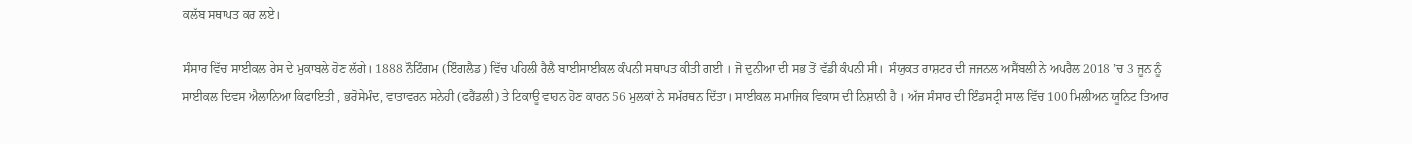ਕਲੱਬ ਸਥਾਪਤ ਕਰ ਲਏ।

ਸੰਸਾਰ ਵਿੱਚ ਸਾਈਕਲ ਰੇਸ ਦੇ ਮੁਕਾਬਲੇ ਹੋਣ ਲੱਗੇ। 1888 ਨੌਟਿੰਗਮ (ਇੰਗਲੈਡ) ਵਿੱਚ ਪਹਿਲੀ ਰੈਲੈ ਬਾਈਸਾਈਕਲ ਕੰਪਨੀ ਸਥਾਪਤ ਕੀਤੀ ਗਈ । ਜੋ ਦੁਨੀਆ ਦੀ ਸਭ ਤੋਂ ਵੱਡੀ ਕੰਪਨੀ ਸੀ।  ਸੰਯੁਕਤ ਰਾਸ਼ਟਰ ਦੀ ਜਜਨਲ ਅਸੈਂਬਲੀ ਨੇ ਅਪਰੈਲ 2018 ’ਚ 3 ਜੂਨ ਨੂੰ ਸਾਈਕਲ ਦਿਵਸ ਐਲਾਨਿਆ ਕਿਫਾਇਤੀ , ਭਰੋਸੇਮੰਦ, ਵਾਤਾਵਰਨ ਸਨੇਹੀ (ਫਰੈਂਡਲੀ) ਤੇ ਟਿਕਾਊ ਵਾਹਨ ਹੋਣ ਕਾਰਨ 56 ਮੁਲਕਾਂ ਨੇ ਸਮੱਰਥਨ ਦਿੱਤਾ। ਸਾਈਕਲ ਸਮਾਜਿਕ ਵਿਕਾਸ ਦੀ ਨਿਸ਼ਾਨੀ ਹੈ । ਅੱਜ ਸੰਸਾਰ ਦੀ ਇੰਡਸਟ੍ਰੀ ਸਾਲ ਵਿੱਚ 100 ਮਿਲੀਅਨ ਯੂਨਿਟ ਤਿਆਰ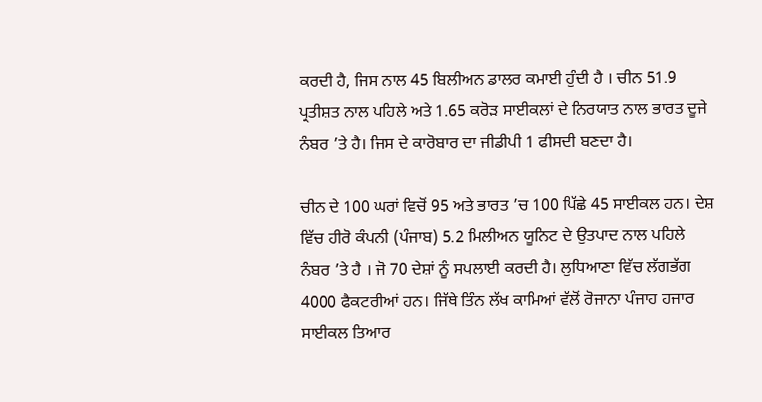ਕਰਦੀ ਹੈ, ਜਿਸ ਨਾਲ 45 ਬਿਲੀਅਨ ਡਾਲਰ ਕਮਾਈ ਹੁੰਦੀ ਹੈ । ਚੀਨ 51.9 ਪ੍ਰਤੀਸ਼ਤ ਨਾਲ ਪਹਿਲੇ ਅਤੇ 1.65 ਕਰੋੜ ਸਾਈਕਲਾਂ ਦੇ ਨਿਰਯਾਤ ਨਾਲ ਭਾਰਤ ਦੂਜੇ ਨੰਬਰ ’ਤੇ ਹੈ। ਜਿਸ ਦੇ ਕਾਰੋਬਾਰ ਦਾ ਜੀਡੀਪੀ 1 ਫੀਸਦੀ ਬਣਦਾ ਹੈ।

ਚੀਨ ਦੇ 100 ਘਰਾਂ ਵਿਚੋਂ 95 ਅਤੇ ਭਾਰਤ ’ਚ 100 ਪਿੱਛੇ 45 ਸਾਈਕਲ ਹਨ। ਦੇਸ਼ ਵਿੱਚ ਹੀਰੋ ਕੰਪਨੀ (ਪੰਜਾਬ) 5.2 ਮਿਲੀਅਨ ਯੂਨਿਟ ਦੇ ਉਤਪਾਦ ਨਾਲ ਪਹਿਲੇ ਨੰਬਰ ’ਤੇ ਹੈ । ਜੋ 70 ਦੇਸ਼ਾਂ ਨੂੰ ਸਪਲਾਈ ਕਰਦੀ ਹੈ। ਲੁਧਿਆਣਾ ਵਿੱਚ ਲੱਗਭੱਗ 4000 ਫੈਕਟਰੀਆਂ ਹਨ। ਜਿੱਥੇ ਤਿੰਨ ਲੱਖ ਕਾਮਿਆਂ ਵੱਲੋਂ ਰੋਜਾਨਾ ਪੰਜਾਹ ਹਜਾਰ ਸਾਈਕਲ ਤਿਆਰ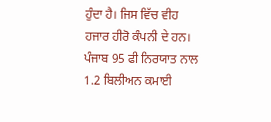ਹੁੰਦਾ ਹੈ। ਜਿਸ ਵਿੱਚ ਵੀਹ ਹਜਾਰ ਹੀਰੋ ਕੰਪਨੀ ਦੇ ਹਨ। ਪੰਜਾਬ 95 ਫੀ ਨਿਰਯਾਤ ਨਾਲ 1.2 ਬਿਲੀਅਨ ਕਮਾਈ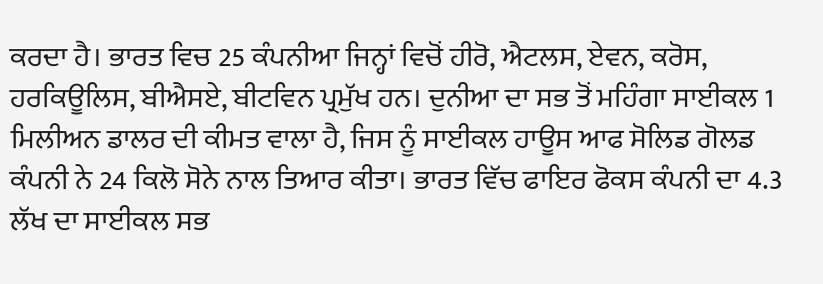ਕਰਦਾ ਹੈ। ਭਾਰਤ ਵਿਚ 25 ਕੰਪਨੀਆ ਜਿਨ੍ਹਾਂ ਵਿਚੋਂ ਹੀਰੋ, ਐਟਲਸ, ਏਵਨ, ਕਰੋਸ, ਹਰਕਿਊਲਿਸ, ਬੀਐਸਏ, ਬੀਟਵਿਨ ਪ੍ਰਮੁੱਖ ਹਨ। ਦੁਨੀਆ ਦਾ ਸਭ ਤੋਂ ਮਹਿੰਗਾ ਸਾਈਕਲ 1 ਮਿਲੀਅਨ ਡਾਲਰ ਦੀ ਕੀਮਤ ਵਾਲਾ ਹੈ, ਜਿਸ ਨੂੰ ਸਾਈਕਲ ਹਾਊਸ ਆਫ ਸੋਲਿਡ ਗੋਲਡ ਕੰਪਨੀ ਨੇ 24 ਕਿਲੋ ਸੋਨੇ ਨਾਲ ਤਿਆਰ ਕੀਤਾ। ਭਾਰਤ ਵਿੱਚ ਫਾਇਰ ਫੋਕਸ ਕੰਪਨੀ ਦਾ 4.3 ਲੱਖ ਦਾ ਸਾਈਕਲ ਸਭ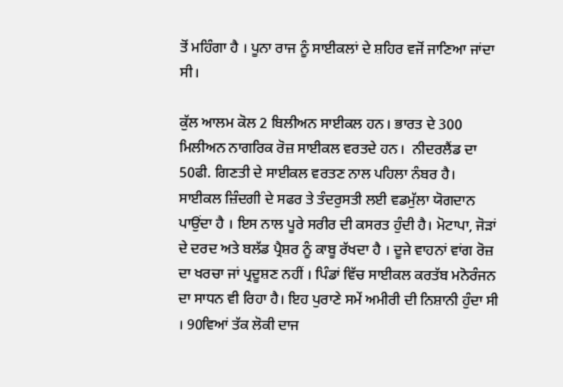ਤੋਂ ਮਹਿੰਗਾ ਹੈ । ਪੂਨਾ ਰਾਜ ਨੂੰ ਸਾਈਕਲਾਂ ਦੇ ਸ਼ਹਿਰ ਵਜੋਂ ਜਾਣਿਆ ਜਾਂਦਾ ਸੀ।

ਕੁੱਲ ਆਲਮ ਕੋਲ 2 ਬਿਲੀਅਨ ਸਾਈਕਲ ਹਨ। ਭਾਰਤ ਦੇ 300 ਮਿਲੀਅਨ ਨਾਗਰਿਕ ਰੋਜ਼ ਸਾਈਕਲ ਵਰਤਦੇ ਹਨ।  ਨੀਦਰਲੈਂਡ ਦਾ 50ਫੀ. ਗਿਣਤੀ ਦੇ ਸਾਈਕਲ ਵਰਤਣ ਨਾਲ ਪਹਿਲਾ ਨੰਬਰ ਹੈ।  ਸਾਈਕਲ ਜ਼ਿੰਦਗੀ ਦੇ ਸਫਰ ਤੇ ਤੰਦਰੁਸਤੀ ਲਈ ਵਡਮੁੱਲਾ ਯੋਗਦਾਨ ਪਾਉਂਦਾ ਹੈ । ਇਸ ਨਾਲ ਪੂਰੇ ਸਰੀਰ ਦੀ ਕਸਰਤ ਹੁੰਦੀ ਹੈ। ਮੋਟਾਪਾ, ਜੋੜਾਂ ਦੇ ਦਰਦ ਅਤੇ ਬਲੱਡ ਪ੍ਰੈਸ਼ਰ ਨੂੰ ਕਾਬੂ ਰੱਖਦਾ ਹੈ । ਦੂਜੇ ਵਾਹਨਾਂ ਵਾਂਗ ਰੋਜ਼ ਦਾ ਖਰਚਾ ਜਾਂ ਪ੍ਰਦੂਸ਼ਣ ਨਹੀਂ । ਪਿੰਡਾਂ ਵਿੱਚ ਸਾਈਕਲ ਕਰਤੱਬ ਮਨੋਰੰਜਨ ਦਾ ਸਾਧਨ ਵੀ ਰਿਹਾ ਹੈ। ਇਹ ਪੁਰਾਣੇ ਸਮੇਂ ਅਮੀਰੀ ਦੀ ਨਿਸ਼ਾਨੀ ਹੁੰਦਾ ਸੀ । 90ਵਿਆਂ ਤੱਕ ਲੋਕੀ ਦਾਜ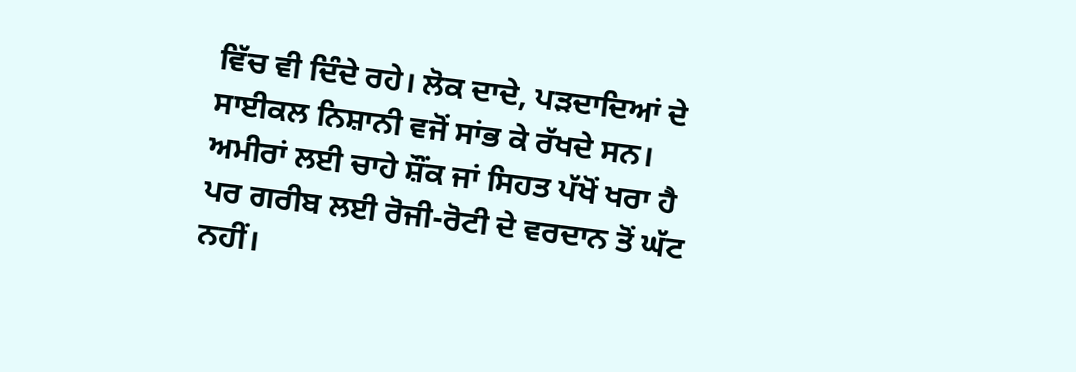ਵਿੱਚ ਵੀ ਦਿੰਦੇ ਰਹੇ। ਲੋਕ ਦਾਦੇ, ਪੜਦਾਦਿਆਂ ਦੇ ਸਾਈਕਲ ਨਿਸ਼ਾਨੀ ਵਜੋਂ ਸਾਂਭ ਕੇ ਰੱਖਦੇ ਸਨ। ਅਮੀਰਾਂ ਲਈ ਚਾਹੇ ਸ਼ੌਂਕ ਜਾਂ ਸਿਹਤ ਪੱਖੋਂ ਖਰਾ ਹੈ ਪਰ ਗਰੀਬ ਲਈ ਰੋਜੀ-ਰੋਟੀ ਦੇ ਵਰਦਾਨ ਤੋਂ ਘੱਟ ਨਹੀਂ।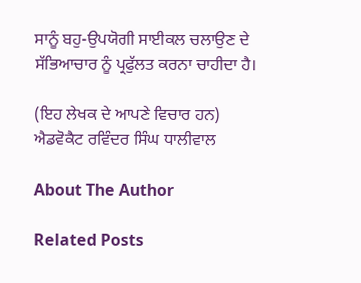ਸਾਨੂੰ ਬਹੁ-ਉਪਯੋਗੀ ਸਾਈਕਲ ਚਲਾਉਣ ਦੇ ਸੱਭਿਆਚਾਰ ਨੂੰ ਪ੍ਰਫੁੱਲਤ ਕਰਨਾ ਚਾਹੀਦਾ ਹੈ।

(ਇਹ ਲੇਖਕ ਦੇ ਆਪਣੇ ਵਿਚਾਰ ਹਨ)
ਐਡਵੋਕੈਟ ਰਵਿੰਦਰ ਸਿੰਘ ਧਾਲੀਵਾਲ

About The Author

Related Posts